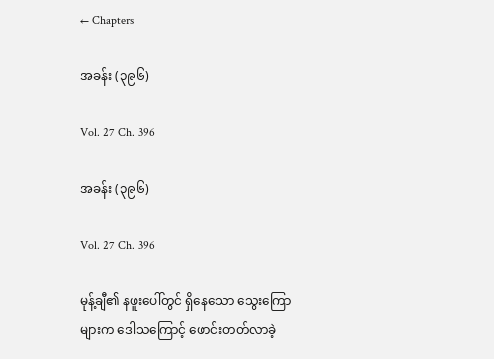← Chapters

အခန်း (၃၉၆)

Vol. 27 Ch. 396

အခန်း (၃၉၆)

Vol. 27 Ch. 396

မုန့်ချီ၏ နဖူးပေါ်တွင် ရှိနေသော သွေးကြောများက ဒေါသကြောင့် ဖောင်းတတ်လာခဲ့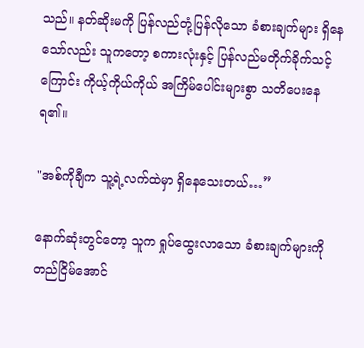သည်။ နတ်ဆိုးမကို ပြန်လည်တုံ့ပြန်လိုသော ခံစားချက်များ ရှိနေသော်လည်း သူကတော့ စကားလုံးနှင့် ပြန်လည်မတိုက်ခိုက်သင့်ကြောင်း ကိုယ့်ကိုယ်ကိုယ် အကြိမ်ပေါင်းများစွာ သတိပေးနေရ၏။

"အစ်ကိုချီက သူ့ရဲ့လက်ထဲမှာ ရှိနေသေးတယ်…”

နောက်ဆုံးတွင်တော့ သူက ရှုပ်ထွေးလာသော ခံစားချက်များကို တည်ငြိမ်အောင်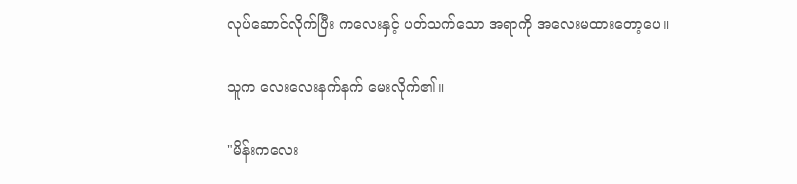လုပ်ဆောင်လိုက်ပြီး ကလေးနှင့် ပတ်သက်သော အရာကို အလေးမထားတော့ပေ။

သူက လေးလေးနက်နက် မေးလိုက်၏။

"မိန်းကလေး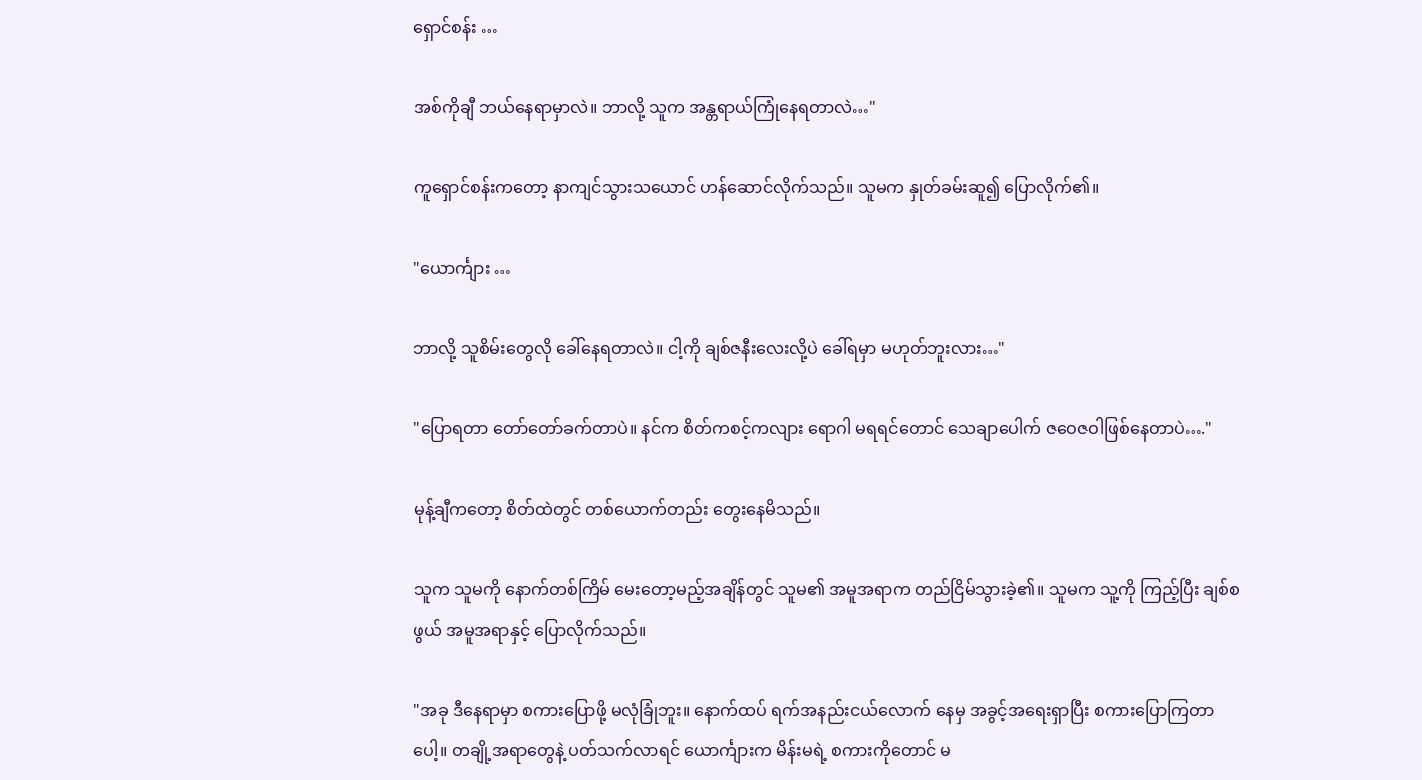ရှောင်စန်း …

အစ်ကိုချီ ဘယ်နေရာမှာလဲ။ ဘာလို့ သူက အန္တရာယ်ကြုံနေရတာလဲ…"

ကူရှောင်စန်းကတော့ နာကျင်သွားသယောင် ဟန်ဆောင်လိုက်သည်။ သူမက နှုတ်ခမ်းဆူ၍ ပြောလိုက်၏။

"ယောင်္ကျား …

ဘာလို့ သူစိမ်းတွေလို ခေါ်နေရတာလဲ။ ငါ့ကို ချစ်ဇနီးလေးလို့ပဲ ခေါ်ရမှာ မဟုတ်ဘူးလား…"

"ပြောရတာ တော်တော်ခက်တာပဲ။ နင်က စိတ်ကစင့်ကလျား ရောဂါ မရရင်တောင် သေချာပေါက် ဇဝေဇဝါဖြစ်နေတာပဲ…."

မုန့်ချီကတော့ စိတ်ထဲတွင် တစ်ယောက်တည်း တွေးနေမိသည်။

သူက သူမကို နောက်တစ်ကြိမ် မေးတော့မည့်အချိန်တွင် သူမ၏ အမူအရာက တည်ငြိမ်သွားခဲ့၏။ သူမက သူ့ကို ကြည့်ပြီး ချစ်စဖွယ် အမူအရာနှင့် ပြောလိုက်သည်။

"အခု ဒီနေရာမှာ စကားပြောဖို့ မလုံခြုံဘူး။ နောက်ထပ် ရက်အနည်းငယ်လောက် နေမှ အခွင့်အရေးရှာပြီး စကားပြောကြတာပေါ့။ တချို့အရာတွေနဲ့ ပတ်သက်လာရင် ယောင်္ကျားက မိန်းမရဲ့ စကားကိုတောင် မ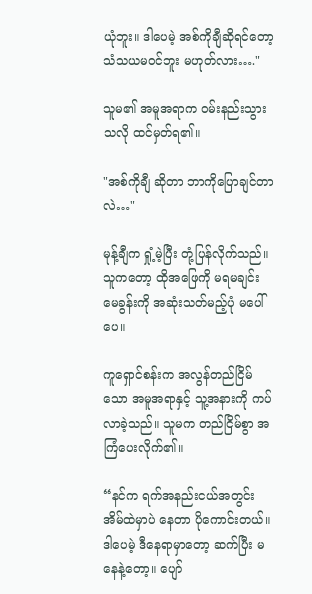ယုံဘူး။ ဒါပေမဲ့ အစ်ကိုချီဆိုရင်တော့ သံသယမဝင်ဘူး မဟုတ်လား…."

သူမ၏ အမူအရာက ဝမ်းနည်းသွားသလို ထင်မှတ်ရ၏။

"အစ်ကိုချီ ဆိုတာ ဘာကိုပြောချင်တာလဲ…"

မုန့်ချီက ရှုံ့မဲ့ပြီး တုံ့ပြန်လိုက်သည်။ သူကတော့ ထိုအဖြေကို မရမချင်း မေခွန်းကို အဆုံးသတ်မည့်ပုံ မပေါ်ပေ။

ကူရှောင်စန်းက အလွန်တည်ငြိမ်သော အမူအရာနှင့် သူ့အနားကို ကပ်လာခဲ့သည်။ သူမက တည်ငြိမ်စွာ အကြံပေးလိုက်၏။

“နင်က ရက်အနည်းငယ်အတွင်း အိမ်ထဲမှာပဲ နေတာ ပိုကောင်းတယ်။ ဒါပေမဲ့ ဒီနေရာမှာတော့ ဆက်ပြီး မနေနဲ့တော့။ ပျော်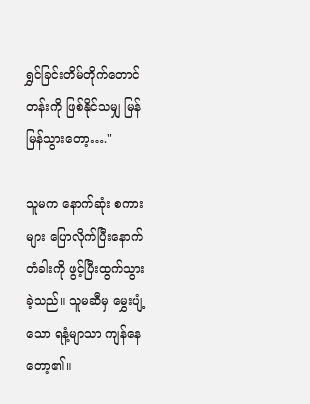ရွှင်ခြင်းတိမ်တိုက်တောင်တန်းကို ဖြစ်နိုင်သမျှ မြန်မြန်သွားတော့…."

သူမက နောက်ဆုံး စကားများ ပြောလိုက်ပြီးနောက် တံခါးကို ဖွင့်ပြီးထွက်သွားခဲ့သည်။ သူမဆီမှ မွှေးပျံ့သော ရနံ့မျာသာ ကျန်နေတော့၏။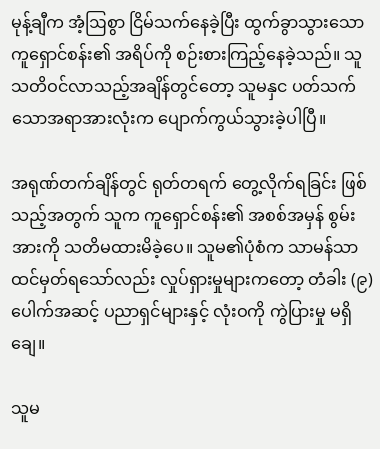မုန့်ချီက အံ့ဩစွာ ငြိမ်သက်နေခဲ့ပြီး ထွက်ခွာသွားသော ကူရှောင်စန်း၏ အရိပ်ကို စဉ်းစားကြည့်နေခဲ့သည်။ သူ သတိဝင်လာသည့်အချိန်တွင်တော့ သူမနှင ပတ်သက်သောအရာအားလုံးက ပျောက်ကွယ်သွားခဲ့ပါပြီ။

အရုဏ်တက်ချိန်တွင် ရုတ်တရက် တွေ့လိုက်ရခြင်း ဖြစ်သည့်အတွက် သူက ကူရှောင်စန်း၏ အစစ်အမှန် စွမ်းအားကို သတိမထားမိခဲ့ပေ။ သူမ၏ပုံစံက သာမန်သာ ထင်မှတ်ရသော်လည်း လှုပ်ရှားမှုများကတော့ တံခါး (၉)ပေါက်အဆင့် ပညာရှင်များနှင့် လုံးဝကို ကွဲပြားမှု မရှိချေ။

သူမ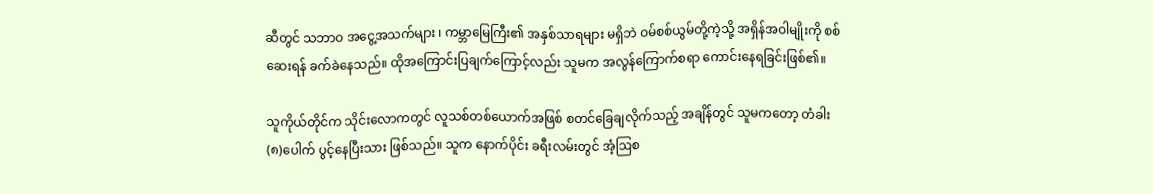ဆီတွင် သဘာဝ အငွေ့အသက်များ ၊ ကမ္ဘာမြေကြီး၏ အနှစ်သာရများ မရှိဘဲ ဝမ်စစ်ယွမ်တို့ကဲ့သို့ အရှိန်အဝါမျိုးကို စစ်ဆေးရန် ခက်ခဲနေသည်။ ထိုအကြောင်းပြချက်ကြောင့်လည်း သူမက အလွန်ကြောက်စရာ ကောင်းနေရခြင်းဖြစ်၏။

သူကိုယ်တိုင်က သိုင်းလောကတွင် လူသစ်တစ်ယောက်အဖြစ် စတင်ခြေချလိုက်သည့် အချိန်တွင် သူမကတော့ တံခါး (၈)ပေါက် ပွင့်နေပြီးသား ဖြစ်သည်။ သူက နောက်ပိုင်း ခရီးလမ်းတွင် အံ့ဩစ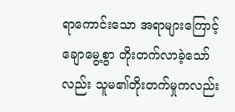ရာကောင်းသော အရာများကြောင့် ချောမွေ့စွာ တိုးတက်လာခဲ့သော်လည်း သူမ၏တိုးတက်မှုကလည်း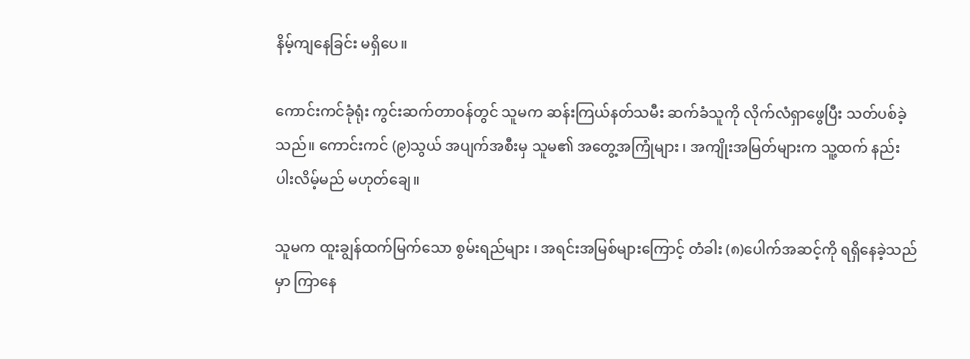နိမ့်ကျနေခြင်း မရှိ‌ပေ။

ကောင်းကင်ခုံရုံး ကွင်းဆက်တာဝန်တွင် သူမက ဆန်းကြယ်နတ်သမီး ဆက်ခံသူကို လိုက်လံရှာဖွေပြီး သတ်ပစ်ခဲ့သည်။ ကောင်းကင် (၉)သွယ် အပျက်အစီးမှ သူမ၏ အတွေ့အကြုံများ ၊ အကျိုးအမြတ်များက သူ့ထက် နည်းပါးလိမ့်မည် မဟုတ်ချေ။

သူမက ထူးချွန်ထက်မြက်သော စွမ်းရည်များ ၊ အရင်းအမြစ်များကြောင့် တံခါး (၈)ပေါက်အဆင့်ကို ရရှိနေခဲ့သည်မှာ ကြာနေ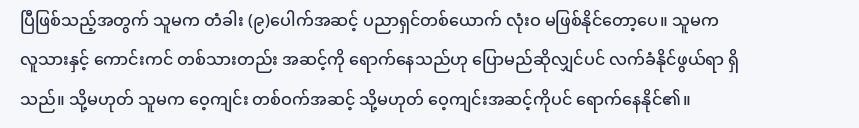ပြီဖြစ်သည့်အတွက် သူမက တံခါး (၉)ပေါက်အဆင့် ပညာရှင်တစ်ယောက် လုံးဝ မဖြစ်နိုင်တော့ပေ။ သူမက လူသားနှင့် ကောင်းကင် တစ်သားတည်း အဆင့်ကို ရောက်နေသည်ဟု ပြောမည်ဆိုလျှင်ပင် လက်ခံနိုင်ဖွယ်ရာ ရှိသည်။ သို့မဟုတ် သူမက ဝေ့ကျင်း တစ်ဝက်အဆင့် သို့မဟုတ် ဝေ့ကျင်းအဆင့်ကိုပင် ရောက်နေနိုင်၏။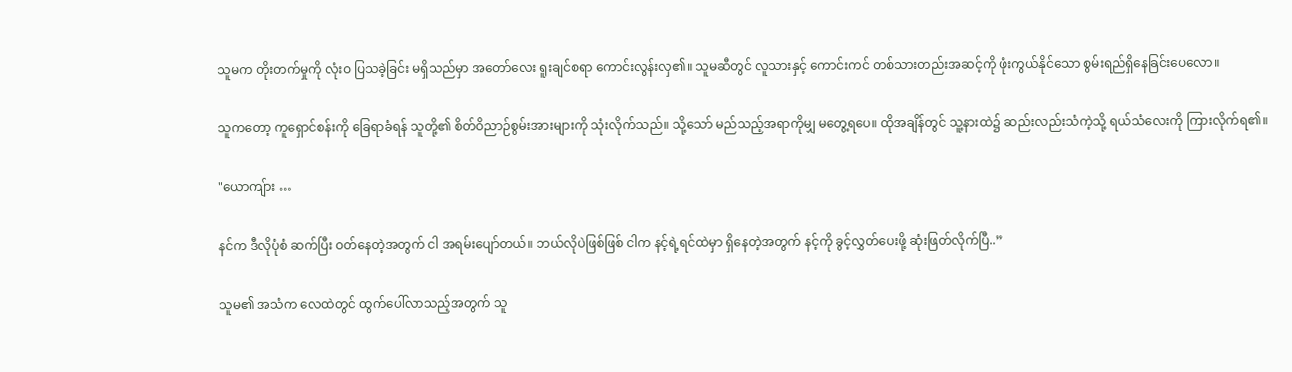သူမက တိုးတက်မှုကို လုံးဝ ပြသခဲ့ခြင်း မရှိသည်မှာ အတော်လေး ရူးချင်စရာ ကောင်းလွန်းလှ၏။ သူမဆီတွင် လူသားနှင့် ကောင်းကင် တစ်သားတည်းအဆင့်ကို ဖုံးကွယ်နိုင်သော စွမ်းရည်ရှိနေခြင်းပေလော။

သူကတော့ ကူရှောင်စန်းကို ခြေရာခံရန် သူတို့၏ စိတ်ဝိညာဉ်စွမ်းအားများကို သုံးလိုက်သည်။ သို့သော် မည်သည့်အရာကိုမျှ မတွေ့ရပေ။ ထိုအချိန်တွင် သူ့နားထဲ၌ ဆည်းလည်းသံကဲ့သို့ ရယ်သံလေးကို ကြားလိုက်ရ၏။

"ယောကျ်ား …

နင်က ဒီလိုပုံစံ ဆက်ပြီး ဝတ်နေတဲ့အတွက် ငါ အရမ်းပျော်တယ်။ ဘယ်လိုပဲဖြစ်ဖြစ် ငါက နင့်ရဲ့ရင်ထဲမှာ ရှိနေတဲ့အတွက် နင့်ကို ခွင့်လွှတ်ပေးဖို့ ဆုံးဖြတ်လိုက်ပြီ..”

သူမ၏ အသံက လေထဲတွင် ထွက်ပေါ်လာသည့်အတွက် သူ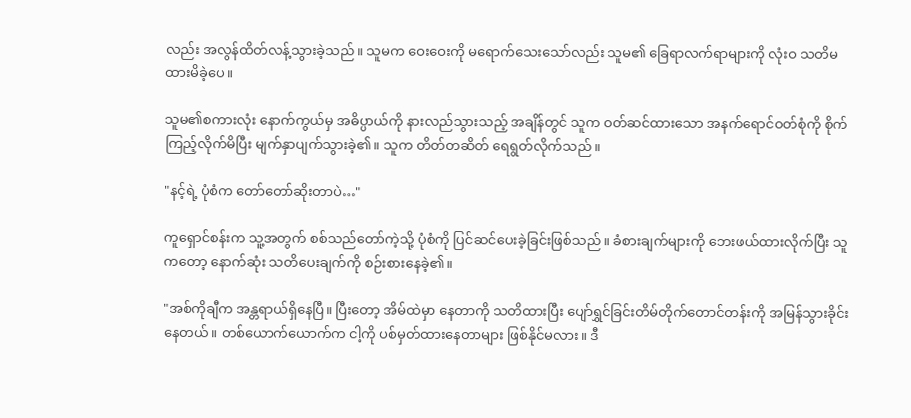လည်း အလွန်ထိတ်လန့်သွားခဲ့သည်။ သူမက ဝေးဝေးကို မရောက်သေးသော်လည်း သူမ၏ ခြေရာလက်ရာများကို လုံးဝ သတိမထားမိခဲ့ပေ။

သူမ၏စကားလုံး နောက်ကွယ်မှ အဓိပ္ပာယ်ကို နားလည်သွားသည့် အချိန်တွင် သူက ဝတ်ဆင်ထားသော အနက်ရောင်ဝတ်စုံကို စိုက်ကြည့်လိုက်မိပြီး မျက်နှာပျက်သွားခဲ့၏။ သူက တိတ်တဆိတ် ရေရွတ်လိုက်သည်။

"နင့်ရဲ့ ပုံစံက တော်တော်ဆိုးတာပဲ…"

ကူရှောင်စန်းက သူ့အတွက် စစ်သည်တော်ကဲ့သို့ ပုံစံကို ပြင်ဆင်ပေးခဲ့ခြင်းဖြစ်သည်။ ခံစားချက်များကို ဘေးဖယ်ထားလိုက်ပြီး သူကတော့ နောက်ဆုံး သတိပေးချက်ကို စဉ်းစားနေခဲ့၏။

"အစ်ကိုချီက အန္တရာယ်ရှိနေပြီ။ ပြီးတော့ အိမ်ထဲမှာ နေတာကို သတိထားပြီး ပျော်ရွှင်ခြင်းတိမ်တိုက်တောင်တန်းကို အမြန်သွားခိုင်းနေတယ်။ တစ်ယောက်ယောက်က ငါ့ကို ပစ်မှတ်ထားနေတာများ ဖြစ်နိုင်မလား။ ဒီ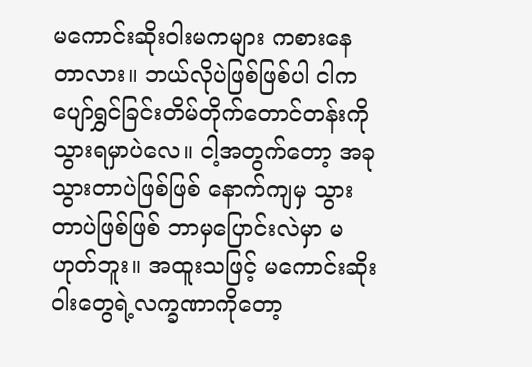မကောင်းဆိုးဝါးမကများ ကစားနေတာလား။ ဘယ်လိုပဲဖြစ်ဖြစ်ပါ ငါက ပျော်ရွှင်ခြင်းတိမ်တိုက်တောင်တန်းကို သွားရမှာပဲလေ။ ငါ့အတွက်တော့ အခုသွားတာပဲဖြစ်ဖြစ် နောက်ကျမှ သွားတာပဲဖြစ်ဖြစ် ဘာမှပြောင်းလဲမှာ မဟုတ်ဘူး။ အထူးသဖြင့် မကောင်းဆိုးဝါးတွေရဲ့လက္ခဏာကိုတော့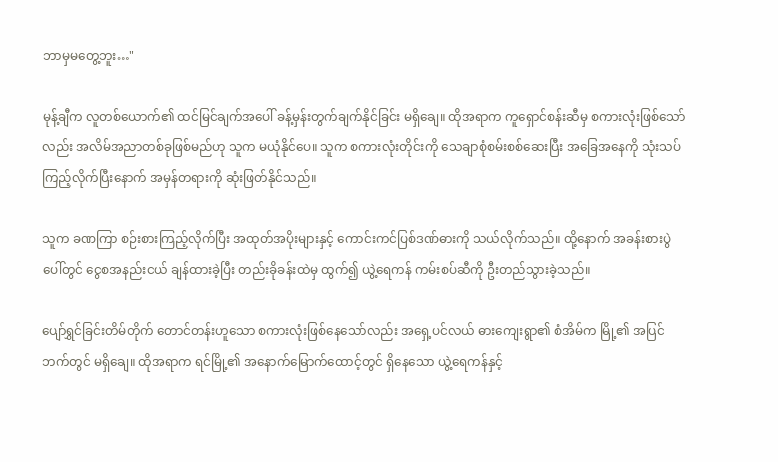ဘာမှမတွေ့ဘူး…"

မုန့်ချီက လူတစ်ယောက်၏ ထင်မြင်ချက်အပေါ် ခန့်မှန်းတွက်ချက်နိုင်ခြင်း မရှိချေ။ ထိုအရာက ကူရှောင်စန်းဆီမှ စကားလုံးဖြစ်သော်လည်း အလိမ်အညာတစ်ခုဖြစ်မည်ဟု သူက မယုံနိုင်ပေ။ သူက စကားလုံးတိုင်းကို သေချာစုံစမ်းစစ်ဆေးပြီး အခြေအနေကို သုံးသပ်ကြည့်လိုက်ပြီးနောက် အမှန်တရားကို ဆုံးဖြတ်နိုင်သည်။

သူက ခဏကြာ စဉ်းစားကြည့်လိုက်ပြီး အထုတ်အပိုးများနှင့် ကောင်းကင်ပြစ်ဒဏ်ဓားကို သယ်လိုက်သည်။ ထို့နောက် အခန်းစားပွဲပေါ်တွင် ငွေစအနည်းငယ် ချန်ထားခဲ့ပြီး တည်းခိုခန်းထဲမှ ထွက်၍ ယွဲ့ရေကန် ကမ်းစပ်ဆီကို ဦးတည်သွားခဲ့သည်။

ပျော်ရွှင်ခြင်းတိမ်တိုက် တောင်တန်းဟူသော စကားလုံးဖြစ်နေသော်လည်း အရှေ့ပင်လယ် ဓားကျေးရွာ၏ စံအိမ်က မြို့၏ အပြင်ဘက်တွင် မရှိချေ။ ထိုအရာက ရင်မြို့၏ အနောက်မြောက်ထောင့်တွင် ရှိနေသော ယွဲ့ရေကန်နှင့်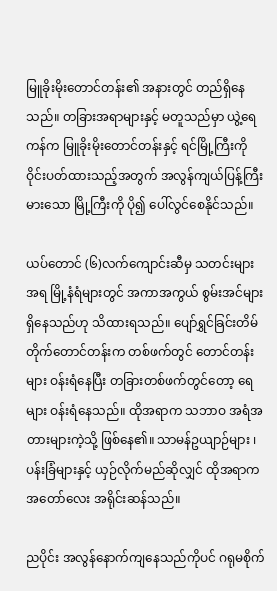မြူခိုးမိုးတောင်တန်း၏ အနားတွင် တည်ရှိနေသည်။ တခြားအရာများနှင့် မတူသည်မှာ ယွဲ့ရေကန်က မြူခိုးမိုးတောင်တန်းနှင့် ရင်မြို့ကြီးကို ဝိုင်းပတ်ထားသည့်အတွက် အလွန်ကျယ်ပြန့်ကြီးမားသော မြို့ကြီးကို ပို၍ ပေါ်လွင်စေနိုင်သည်။

ယပ်တောင် (၆)လက်ကျောင်းဆီမှ သတင်းများအရ မြို့နံရံများတွင် အကာအကွယ် စွမ်းအင်များ ရှိနေသည်ဟု သိထားရသည်။ ပျော်ရွှင်ခြင်းတိမ်တိုက်တောင်တန်းက တစ်ဖက်တွင် တောင်တန်းများ ဝန်းရံနေပြီး တခြားတစ်ဖက်တွင်တော့ ရေများ ဝန်းရံနေသည်။ ထိုအရာက သဘာဝ အရံအတားများကဲ့သို့ ဖြစ်နေ၏။ သာမန်ဥယျာဉ်များ ၊ ပန်းခြံများနှင့် ယှဉ်လိုက်မည်ဆိုလျှင် ထိုအရာက အတော်လေး အရိုင်းဆန်သည်။

ညပိုင်း အလွန်နောက်ကျနေသည်ကိုပင် ဂရုမစိုက်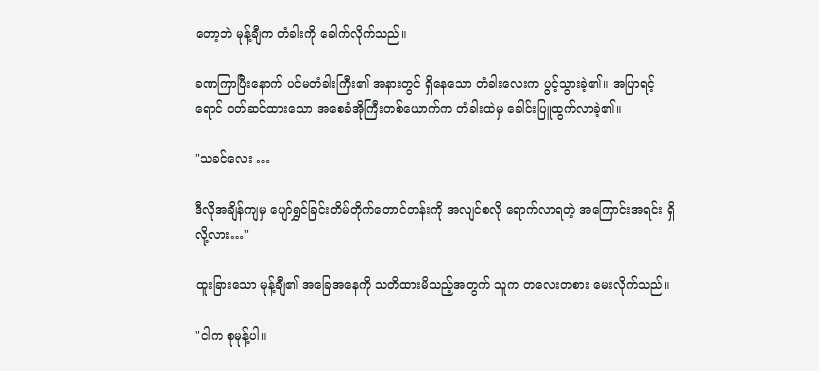တော့ဘဲ မုန့်ချီက တံခါးကို ခေါက်လိုက်သည်။

ခဏကြာပြီးနောက် ပင်မတံခါးကြီး၏ အနားတွင် ရှိနေသော တံခါးလေးက ပွင့်သွားခဲ့၏။ အပြာရင့်ရောင် ဝတ်ဆင်ထားသော အစေခံအိုကြီးတစ်ယောက်က တံခါးထဲမှ ခေါင်းပြူထွက်လာခဲ့၏။

"သခင်လေး …

ဒီလိုအချိန်ကျမှ ပျော်ရွှင်ခြင်းတိမ်တိုက်တောင်တန်းကို အလျင်စလို ရောက်လာရတဲ့ အကြောင်းအရင်း ရှိလို့လား…"

ထူးခြားသော မုန့်ချီ၏ အခြေအနေကို သတိထားမိသည့်အတွက် သူက တလေးတစား မေးလိုက်သည်။

"ငါက စုမုန့်ပါ။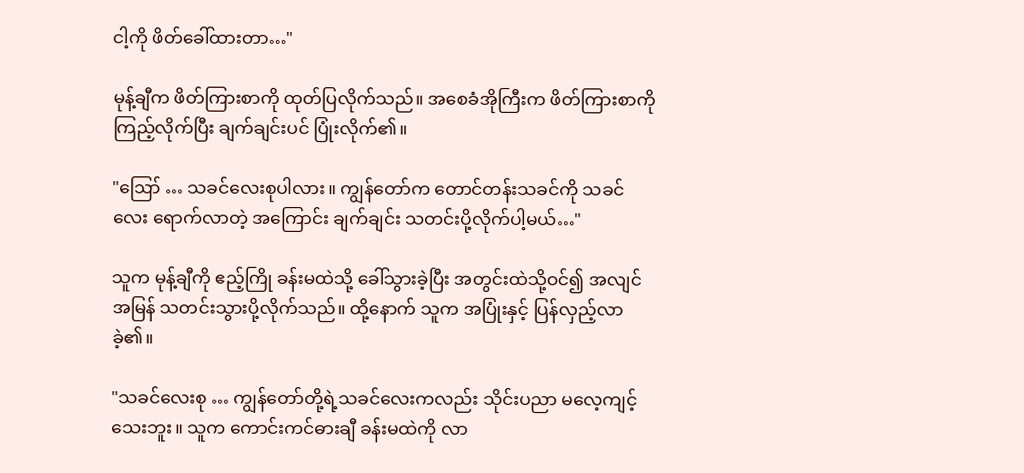ငါ့ကို ဖိတ်ခေါ်ထားတာ…"

မုန့်ချီက ဖိတ်ကြားစာကို ထုတ်ပြလိုက်သည်။ အစေခံအိုကြီးက ဖိတ်ကြားစာကို ကြည့်လိုက်ပြီး ချက်ချင်းပင် ပြုံးလိုက်၏။

"ဪ … သခင်လေးစုပါလား။ ကျွန်တော်က တောင်တန်းသခင်ကို သခင်လေး ရောက်လာတဲ့ အကြောင်း ချက်ချင်း သတင်းပို့လိုက်ပါ့မယ်…"

သူက မုန့်ချီကို ဧည့်ကြို ခန်းမထဲသို့ ခေါ်သွားခဲ့ပြီး အတွင်းထဲသို့ဝင်၍ အလျင်အမြန် သတင်းသွားပို့လိုက်သည်။ ထို့နောက် သူက အပြုံးနှင့် ပြန်လှည့်လာခဲ့၏။

"သခင်လေးစု … ကျွန်တော်တို့ရဲ့သခင်လေးကလည်း သိုင်းပညာ မလေ့ကျင့်သေးဘူး။ သူက ကောင်းကင်ဓားချီ ခန်းမထဲကို လာ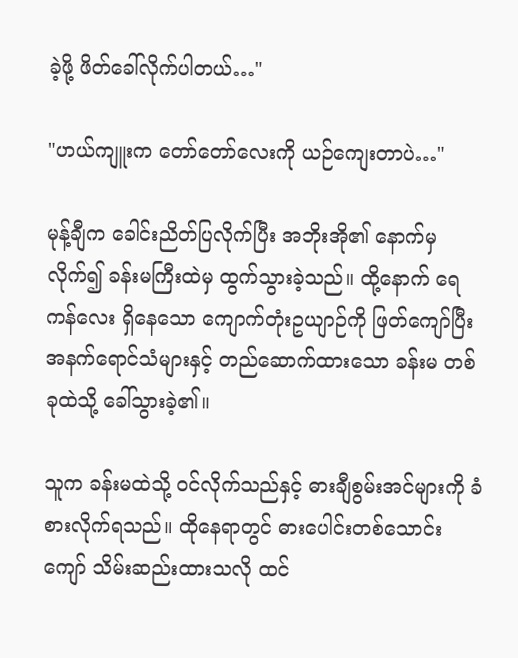ခဲ့ဖို့ ဖိတ်ခေါ်လိုက်ပါတယ်…"

"ဟယ်ကျူးက တော်တော်လေးကို ယဉ်ကျေးတာပဲ…"

မုန့်ချီက ခေါင်းညိတ်ပြလိုက်ပြီး အဘိုးအို၏ နောက်မှလိုက်၍ ခန်းမကြီးထဲမှ ထွက်သွားခဲ့သည်။ ထို့နောက် ရေကန်လေး ရှိနေသော ကျောက်တုံးဥယျာဉ်ကို ဖြတ်ကျော်ပြီး အနက်ရောင်သံများနှင့် တည်ဆောက်ထားသော ခန်းမ တစ်ခုထဲသို့ ခေါ်သွားခဲ့၏။

သူက ခန်းမထဲသို့ ဝင်လိုက်သည်နှင့် ဓားချီစွမ်းအင်များကို ခံစားလိုက်ရသည်။ ထိုနေရာတွင် ဓားပေါင်းတစ်သောင်းကျော် သိမ်းဆည်းထားသလို ထင်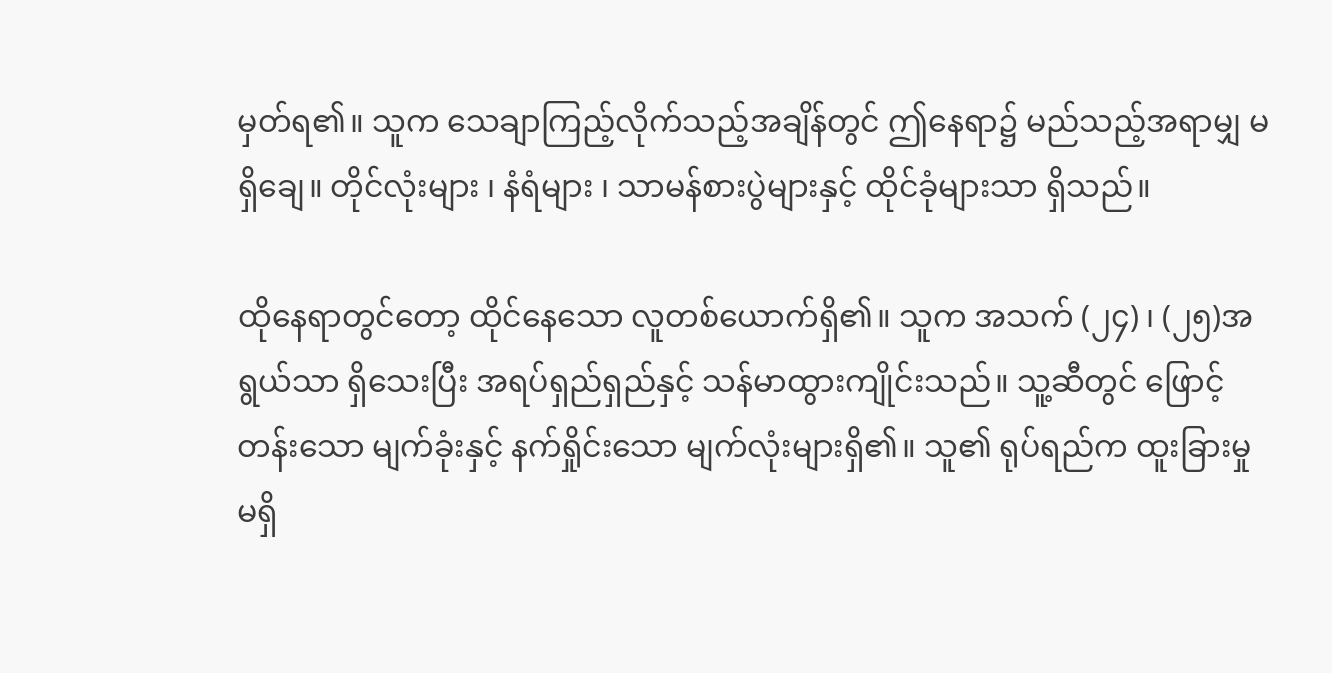မှတ်ရ၏။ သူက သေချာကြည့်လိုက်သည့်အချိန်တွင် ဤနေရာ၌ မည်သည့်အရာမျှ မရှိချေ။ တိုင်လုံးများ ၊ နံရံများ ၊ သာမန်စားပွဲများနှင့် ထိုင်ခုံများသာ ရှိသည်။

ထိုနေရာတွင်တော့ ထိုင်နေသော လူတစ်ယောက်ရှိ၏။ သူက အသက် (၂၄) ၊ (၂၅)အရွယ်သာ ရှိသေးပြီး အရပ်ရှည်ရှည်နှင့် သန်မာထွားကျိုင်းသည်။ သူ့ဆီတွင် ဖြောင့်တန်းသော မျက်ခုံးနှင့် နက်ရှိုင်းသော မျက်လုံးများရှိ၏။ သူ၏ ရုပ်ရည်က ထူးခြားမှု မရှိ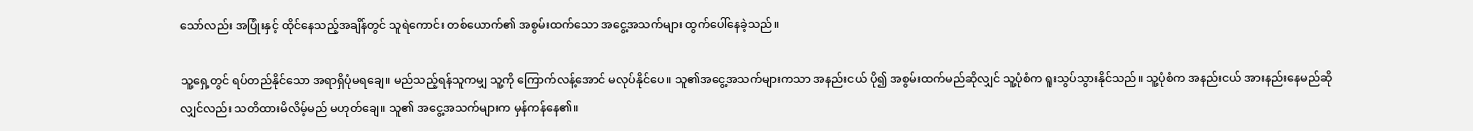သော်လည်း အပြုံးနှင့် ထိုင်နေသည့်အချိန်တွင် သူရဲကောင်း တစ်ယောက်၏ အစွမ်းထက်သော အငွေ့အသက်များ ထွက်ပေါ်နေခဲ့သည်။

သူ့ရှေ့တွင် ရပ်တည်နိုင်သော အရာရှိပုံမရချေ။ မည်သည့်ရန်သူကမျှ သူ့ကို ကြောက်လန့်အောင် မလုပ်နိုင်ပေ။ သူ၏အငွေ့အသက်များကသာ အနည်းငယ် ပို၍ အစွမ်းထက်မည်ဆိုလျှင် သူ့ပုံစံက ရူးသွပ်သွားနိုင်သည်။ သူ့ပုံစံက အနည်းငယ် အားနည်းနေမည်ဆိုလျှင်လည်း သတိထားမိလိမ့်မည် မဟုတ်ချေ။ သူ၏ အငွေ့အသက်များက မှန်ကန်နေ၏။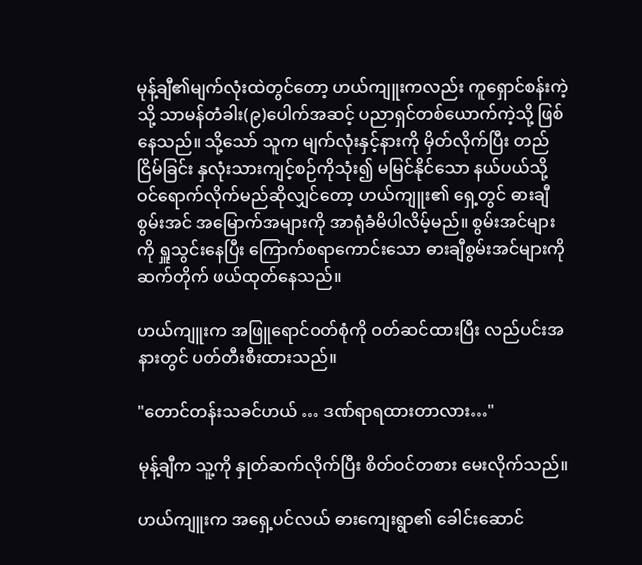မုန့်ချီ၏မျက်လုံးထဲတွင်တော့ ဟယ်ကျူးကလည်း ကူရှောင်စန်းကဲ့သို့ သာမန်တံခါး(၉)ပေါက်အဆင့် ပညာရှင်တစ်ယောက်ကဲ့သို့ ဖြစ်နေသည်။ သို့သော် သူက မျက်လုံးနှင့်နားကို မှိတ်လိုက်ပြီး တည်ငြိမ်ခြင်း နှလုံးသားကျင့်စဉ်ကိုသုံး၍ မမြင်နိုင်သော နယ်ပယ်သို့ ဝင်ရောက်လိုက်မည်ဆိုလျှင်တော့ ဟယ်ကျူး၏ ရှေ့တွင် ဓားချီစွမ်းအင် အမြောက်အများကို အာရုံခံမိပါလိမ့်မည်။ စွမ်းအင်များကို ရှူသွင်းနေပြီး ကြောက်စရာကောင်းသော ဓားချီစွမ်းအင်များကို ဆက်တိုက် ဖယ်ထုတ်နေသည်။

ဟယ်ကျူးက အဖြူရောင်ဝတ်စုံကို ဝတ်ဆင်ထားပြီး လည်ပင်းအနားတွင် ပတ်တီးစီးထားသည်။

"တောင်တန်းသခင်ဟယ် … ဒဏ်ရာရထားတာလား…"

မုန့်ချီက သူ့ကို နှုတ်ဆက်လိုက်ပြီး စိတ်ဝင်တစား မေးလိုက်သည်။

ဟယ်ကျူးက အရှေ့ပင်လယ် ဓားကျေးရွာ၏ ခေါင်းဆောင်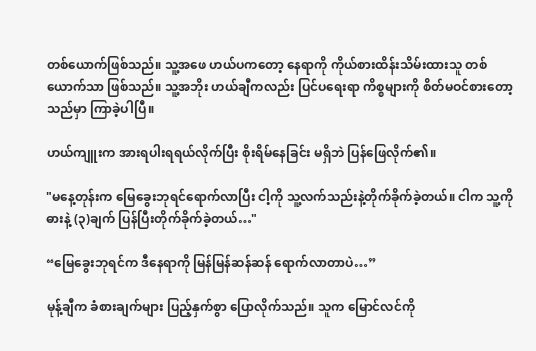တစ်ယောက်ဖြစ်သည်။ သူ့အဖေ ဟယ်ပကတော့ နေရာကို ကိုယ်စားထိန်းသိမ်းထားသူ တစ်ယောက်သာ ဖြစ်သည်။ သူ့အဘိုး ဟယ်ချီကလည်း ပြင်ပရေးရာ ကိစ္စများကို စိတ်မဝင်စားတော့သည်မှာ ကြာခဲ့ပါပြီ။

ဟယ်ကျူးက အားရပါးရရယ်လိုက်ပြီး စိုးရိမ်နေခြင်း မရှိဘဲ ပြန်ဖြေလိုက်၏။

"မနေ့တုန်းက မြေခွေးဘုရင်ရောက်လာပြီး ငါ့ကို သူ့လက်သည်းနဲ့တိုက်ခိုက်ခဲ့တယ်။ ငါက သူ့ကို ဓားနဲ့ (၃)ချက် ပြန်ပြီးတိုက်ခိုက်ခဲ့တယ်…"

“မြေခွေးဘုရင်က ဒီနေရာကို မြန်မြန်ဆန်ဆန် ရောက်လာတာပဲ…”

မုန့်ချီက ခံစားချက်များ ပြည့်နှက်စွာ ပြောလိုက်သည်။ သူက မြောင်လင်ကို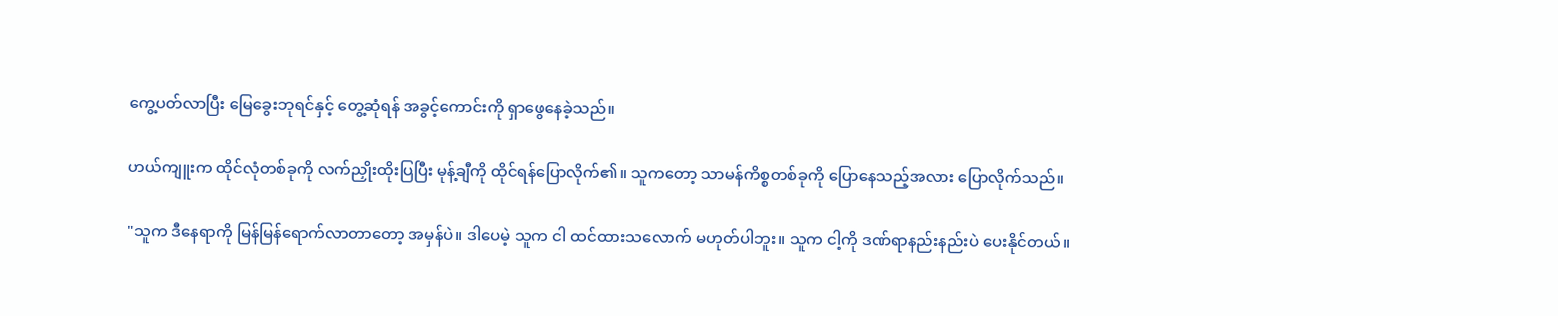ကွေ့ပတ်လာပြီး မြေခွေးဘုရင်နှင့် တွေ့ဆုံရန် အခွင့်ကောင်းကို ရှာဖွေနေခဲ့သည်။

ဟယ်ကျူးက ထိုင်လုံတစ်ခုကို လက်ညှိုးထိုးပြပြီး မုန့်ချီကို ထိုင်ရန်ပြောလိုက်၏။ သူကတော့ သာမန်ကိစ္စတစ်ခုကို ပြောနေသည့်အလား ပြောလိုက်သည်။

"သူက ဒီနေရာကို မြန်မြန်ရောက်လာတာတော့ အမှန်ပဲ။ ဒါပေမဲ့ သူက ငါ ထင်ထားသလောက် မဟုတ်ပါဘူး။ သူက ငါ့ကို ဒဏ်ရာနည်းနည်းပဲ ပေးနိုင်တယ်။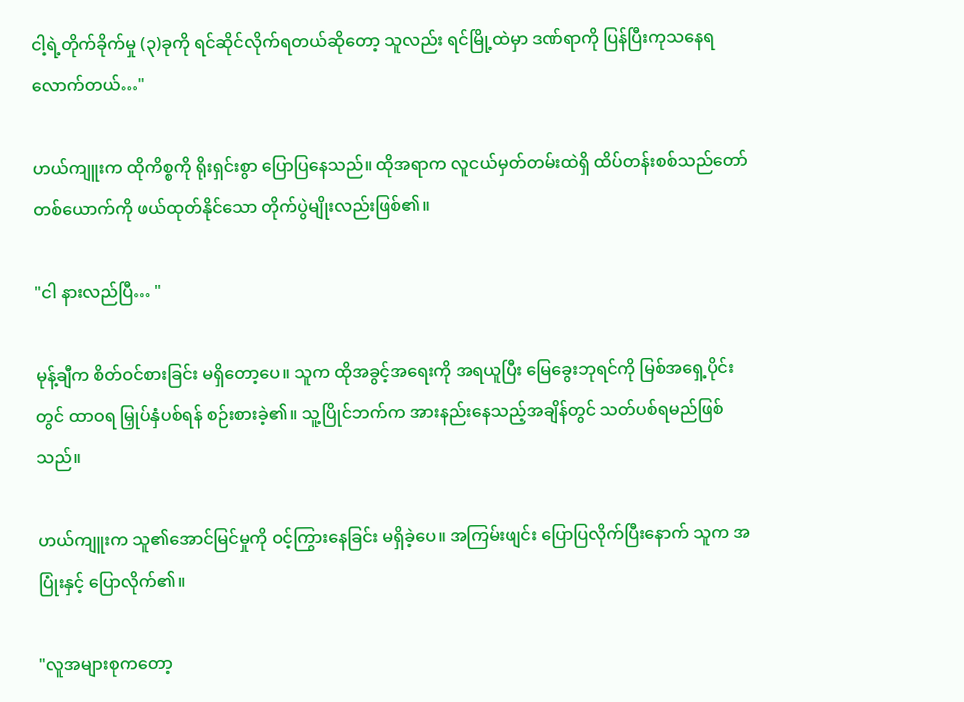ငါ့ရဲ့တိုက်ခိုက်မှု (၃)ခုကို ရင်ဆိုင်လိုက်ရတယ်ဆိုတော့ သူလည်း ရင်မြို့ထဲမှာ ဒဏ်ရာကို ပြန်ပြီးကုသနေရလောက်တယ်…"

ဟယ်ကျူးက ထိုကိစ္စကို ရိုးရှင်းစွာ ပြောပြနေသည်။ ထိုအရာက လူငယ်မှတ်တမ်းထဲရှိ ထိပ်တန်းစစ်သည်တော်တစ်ယောက်ကို ဖယ်ထုတ်နိုင်သော တိုက်ပွဲမျိုးလည်းဖြစ်၏။

"ငါ နားလည်ပြီ… "

မုန့်ချီက စိတ်ဝင်စားခြင်း မရှိတော့ပေ။ သူက ထိုအခွင့်အရေးကို အရယူပြီး မြေခွေးဘုရင်ကို မြစ်အရှေ့ပိုင်းတွင် ထာဝရ မြှုပ်နှံပစ်ရန် စဉ်းစားခဲ့၏။ သူ့ပြိုင်ဘက်က အားနည်းနေသည့်အချိန်တွင် သတ်ပစ်ရမည်ဖြစ်သည်။

ဟယ်ကျူးက သူ၏အောင်မြင်မှုကို ဝင့်ကြွားနေခြင်း မရှိခဲ့‌ပေ။ အကြမ်းဖျင်း ပြောပြလိုက်ပြီးနောက် သူက အပြုံးနှင့် ပြောလိုက်၏။

"လူအများစုကတော့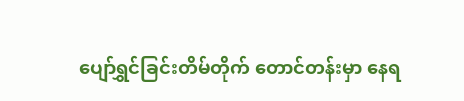ပျော်ရွှင်ခြင်းတိမ်တိုက် တောင်တန်းမှာ နေရ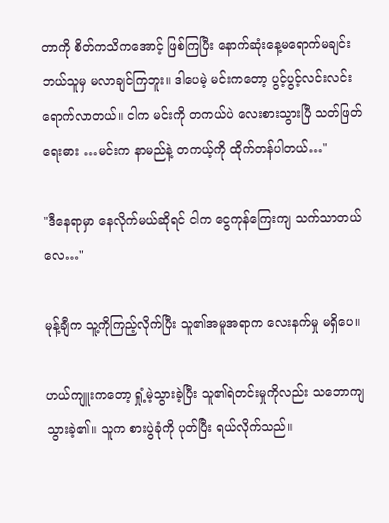တာကို စိတ်ကသိကအောင့် ဖြစ်ကြပြီး နောက်ဆုံးနေ့မရောက်မချင်း ဘယ်သူမှ မလာချင်ကြဘူး။ ဒါပေမဲ့ မင်းကတော့ ပွင့်ပွင့်လင်းလင်း ရောက်လာတယ်။ ငါက မင်းကို တကယ်ပဲ လေးစားသွားပြီ သတ်ဖြတ်ရေးဓား …မင်းက နာမည်နဲ့ တကယ့်ကို ထိုက်တန်ပါတယ်…"

"ဒီနေရာမှာ နေလိုက်မယ်ဆိုရင် ငါက ငွေကုန်ကြေးကျ သက်သာ‌တယ်လေ…"

မုန့်ချီက သူ့ကိုကြည့်လိုက်ပြီး သူ၏အမူအရာက လေးနက်မှု မရှိပေ။

ဟယ်ကျူးကတော့ ရှုံ့မဲ့သွားခဲ့ပြီး သူ၏ရဲတင်းမှုကိုလည်း သဘောကျသွားခဲ့၏။ သူက စားပွဲခုံကို ပုတ်ပြီး ရယ်လိုက်သည်။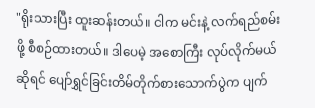"ရိုးသားပြီး ထူးဆန်းတယ်။ ငါက မင်းနဲ့ လက်ရည်စမ်းဖို့ စီစဉ်ထားတယ်။ ဒါပေမဲ့ အစောကြီး လုပ်လိုက်မယ်ဆိုရင် ပျော်ရွှင်ခြင်းတိမ်တိုက်စားသောက်ပွဲက ပျက်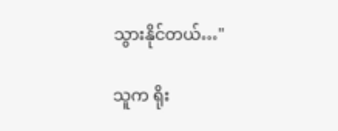သွားနိုင်တယ်…"

သူက ရိုး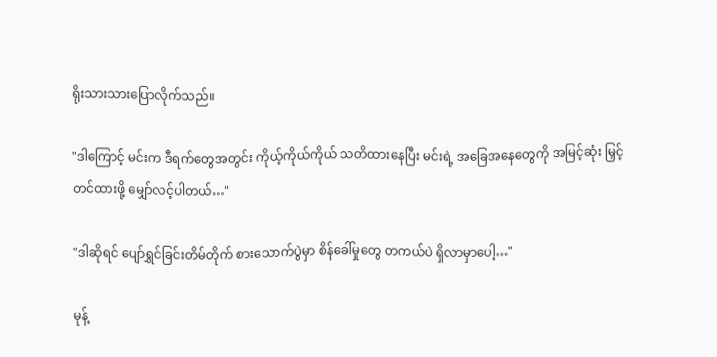ရိုးသားသားပြောလိုက်သည်။

"ဒါကြောင့် မင်းက ဒီရက်တွေအတွင်း ကိုယ့်ကိုယ်ကိုယ် သတိထားနေပြီး မင်းရဲ့ အခြေအနေတွေကို အမြင့်ဆုံး မြှင့်တင်ထားဖို့ မျှော်လင့်ပါတယ်…"

"ဒါဆိုရင် ပျော်ရွှင်ခြင်းတိမ်တိုက် စားသောက်ပွဲမှာ စိန်ခေါ်မှုတွေ တကယ်ပဲ ရှိလာမှာပေါ့…"

မုန့်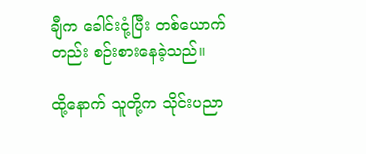ချီက ခေါင်းငုံ့ပြီး တစ်ယောက်တည်း စဉ်းစားနေခဲ့သည်။

ထို့နောက် သူတို့က သိုင်းပညာ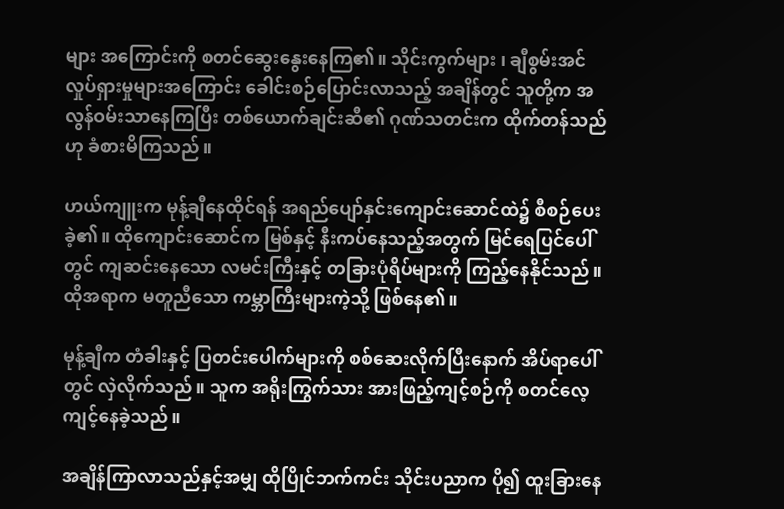များ အကြောင်းကို စတင်ဆွေးနွေးနေကြ၏။ သိုင်းကွက်များ ၊ ချီစွမ်းအင် လှုပ်ရှားမှုများအကြောင်း ခေါင်းစဉ်ပြောင်းလာသည့် အချိန်တွင် သူတို့က အလွန်ဝမ်းသာနေကြပြီး တစ်ယောက်ချင်းဆီ၏ ဂုဏ်သတင်းက ထိုက်တန်သည်ဟု ခံစားမိကြသည်။

ဟယ်ကျူးက မုန့်ချီနေထိုင်ရန် အရည်ပျော်နှင်းကျောင်းဆောင်ထဲ၌ စီစဉ်ပေးခဲ့၏။ ထိုကျောင်းဆောင်က မြစ်နှင့် နီးကပ်နေသည့်အတွက် မြင်ရေပြင်ပေါ်တွင် ကျဆင်းနေသော လမင်းကြီးနှင့် တခြားပုံရိပ်များကို ကြည့်နေနိုင်သည်။ ထိုအရာက မတူညီသော ကမ္ဘာကြီးများကဲ့သို့ ဖြစ်နေ၏။

မုန့်ချီက တံခါးနှင့် ပြတင်းပေါက်များကို စစ်ဆေးလိုက်ပြီးနောက် အိပ်ရာပေါ်တွင် လှဲလိုက်သည်။ သူက အရိုးကြွက်သား အားဖြည့်ကျင့်စဉ်ကို စတင်လေ့ကျင့်နေခဲ့သည်။

အချိန်ကြာလာသည်နှင့်အမျှ ထိုပြိုင်ဘက်ကင်း သိုင်းပညာက ပို၍ ထူးခြားနေ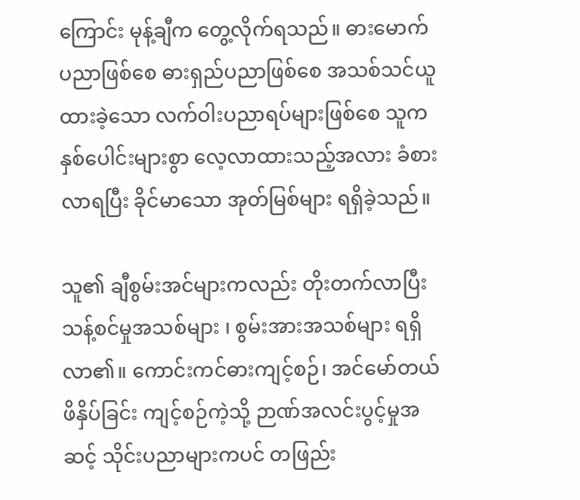ကြောင်း မုန့်ချီက တွေ့လိုက်ရသည်။ ဓားမောက်ပညာဖြစ်စေ ဓားရှည်ပညာဖြစ်စေ အသစ်သင်ယူထားခဲ့သော လက်ဝါးပညာရပ်များဖြစ်စေ သူက နှစ်ပေါင်းများစွာ လေ့လာထားသည့်အလား ခံစားလာရပြီး ခိုင်မာသော အုတ်မြစ်များ ရရှိခဲ့သည်။

သူ၏ ချီစွမ်းအင်များကလည်း တိုးတက်လာပြီး သန့်စင်မှုအသစ်များ ၊ စွမ်းအားအသစ်များ ရရှိလာ၏။ ကောင်းကင်ဓားကျင့်စဉ်၊ အင်မော်တယ်ဖိနှိပ်ခြင်း ကျင့်စဉ်ကဲ့သို့ ဉာဏ်အလင်းပွင့်မှုအဆင့် သိုင်းပညာများကပင် တဖြည်း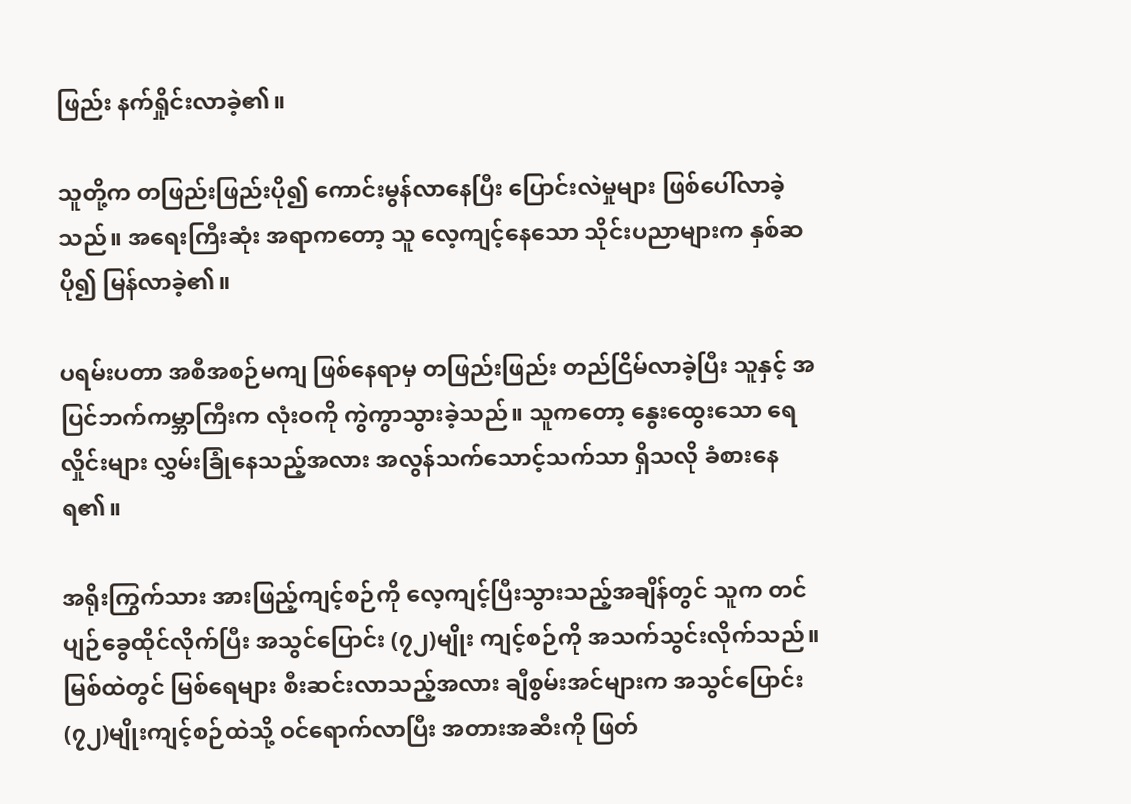ဖြည်း နက်ရှိုင်းလာခဲ့၏။

သူတို့က တဖြည်းဖြည်းပို၍ ကောင်းမွန်လာနေပြီး ပြောင်းလဲမှုများ ဖြစ်ပေါ်လာခဲ့သည်။ အရေးကြီးဆုံး အရာကတော့ သူ လေ့ကျင့်နေသော သိုင်းပညာများက နှစ်ဆပို၍ မြန်လာခဲ့၏။

ပရမ်းပတာ အစီအစဉ်မကျ ဖြစ်နေရာမှ တဖြည်းဖြည်း တည်ငြိမ်လာခဲ့ပြီး သူနှင့် အပြင်ဘက်ကမ္ဘာကြီးက လုံးဝကို ကွဲကွာသွားခဲ့သည်။ သူကတော့ နွေးထွေးသော ရေလှိုင်းများ လွှမ်းခြုံနေသည့်အလား အလွန်သက်သောင့်သက်သာ ရှိသလို ခံစားနေရ၏။

အရိုးကြွက်သား အားဖြည့်ကျင့်စဉ်ကို လေ့ကျင့်ပြီးသွားသည့်အချိန်တွင် သူက တင်ပျဉ်ခွေထိုင်လိုက်ပြီး အသွင်ပြောင်း (၇၂)မျိုး ကျင့်စဉ်ကို အသက်သွင်းလိုက်သည်။ မြစ်ထဲတွင် မြစ်ရေများ စီးဆင်းလာသည့်အလား ချီစွမ်းအင်များက အသွင်ပြောင်း (၇၂)မျိုးကျင့်စဉ်ထဲသို့ ဝင်ရောက်လာပြီး အတားအဆီးကို ဖြတ်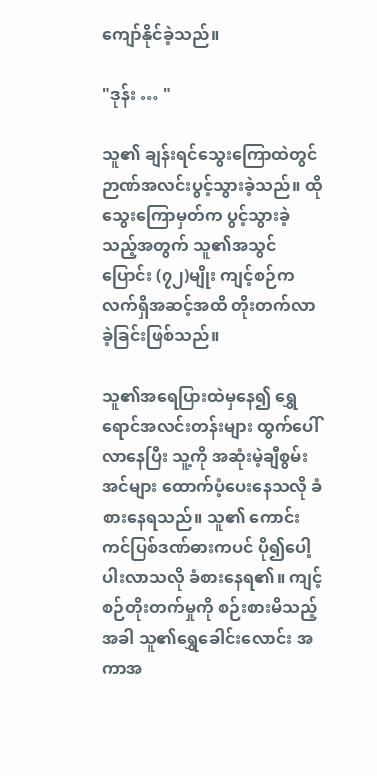ကျော်နိုင်ခဲ့သည်။

"ဒုန်း … "

သူ၏ ချန်းရင်သွေးကြောထဲတွင် ဉာဏ်အလင်းပွင့်သွားခဲ့သည်။ ထိုသွေးကြောမှတ်က ပွင့်သွားခဲ့သည့်အတွက် သူ၏အသွင်ပြောင်း (၇၂)မျိုး ကျင့်စဉ်က လက်ရှိအဆင့်အထိ တိုးတက်လာခဲ့ခြင်းဖြစ်သည်။

သူ၏အရေပြားထဲမှနေ၍ ရွှေရောင်အလင်းတန်းများ ထွက်ပေါ်လာနေပြီး သူ့ကို အဆုံးမဲ့ချီစွမ်းအင်များ ထောက်ပံ့ပေးနေသလို ခံစားနေရသည်။ သူ၏ ကောင်းကင်ပြစ်ဒဏ်ဓားကပင် ပို၍ပေါ့ပါးလာသလို ခံစားနေရ၏။ ကျင့်စဉ်တိုးတက်မှုကို စဉ်းစားမိသည့်အခါ သူ၏ရွှေခေါင်းလောင်း အကာအ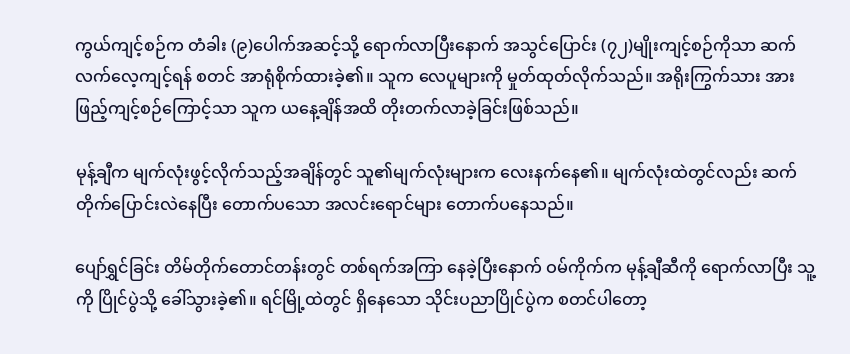ကွယ်ကျင့်စဉ်က တံခါး (၉)ပေါက်အဆင့်သို့ ရောက်လာပြီးနောက် အသွင်ပြောင်း (၇၂)မျိုးကျင့်စဉ်ကိုသာ ဆက်လက်လေ့ကျင့်ရန် စတင် အာရုံစိုက်ထားခဲ့၏။ သူက လေပူများကို မှုတ်ထုတ်လိုက်သည်။ အရိုးကြွက်သား အားဖြည့်ကျင့်စဉ်ကြောင့်သာ သူက ယနေ့ချိန်အထိ တိုးတက်လာခဲ့ခြင်းဖြစ်သည်။

မုန့်ချီက မျက်လုံးဖွင့်လိုက်သည့်အချိန်တွင် သူ၏မျက်လုံးများက လေးနက်နေ၏။ မျက်လုံးထဲတွင်လည်း ဆက်တိုက်ပြောင်းလဲနေပြီး တောက်ပသော အလင်းရောင်များ တောက်ပနေသည်။

ပျော်ရွှင်ခြင်း တိမ်တိုက်တောင်တန်းတွင် တစ်ရက်အကြာ နေခဲ့ပြီးနောက် ဝမ်ကိုက်က မုန့်ချီဆီကို ရောက်လာပြီး သူ့ကို ပြိုင်ပွဲသို့ ခေါ်သွားခဲ့၏။ ရင်မြို့ထဲတွင် ရှိနေသော သိုင်းပညာပြိုင်ပွဲက စတင်ပါတော့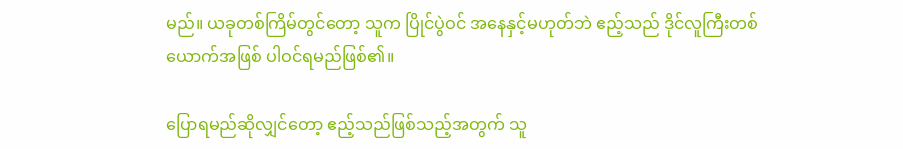မည်။ ယခုတစ်ကြိမ်တွင်တော့ သူက ပြိုင်ပွဲဝင် အနေနှင့်မဟုတ်ဘဲ ဧည့်သည် ဒိုင်လူကြီးတစ်ယောက်အဖြစ် ပါဝင်ရမည်ဖြစ်၏။

ပြောရမည်ဆိုလျှင်တော့ ဧည့်သည်ဖြစ်သည့်အတွက် သူ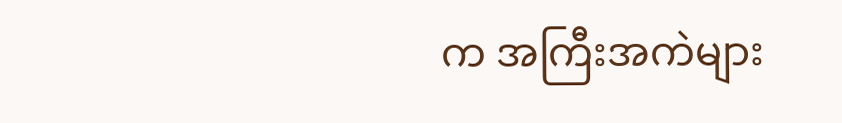က အကြီးအကဲများ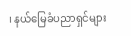၊ နယ်မြေခံပညာရှင်များ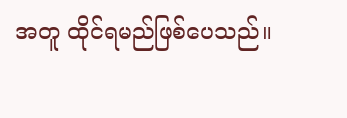အတူ ထိုင်ရမည်ဖြစ်ပေသည်။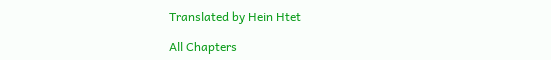Translated by Hein Htet

All Chapters